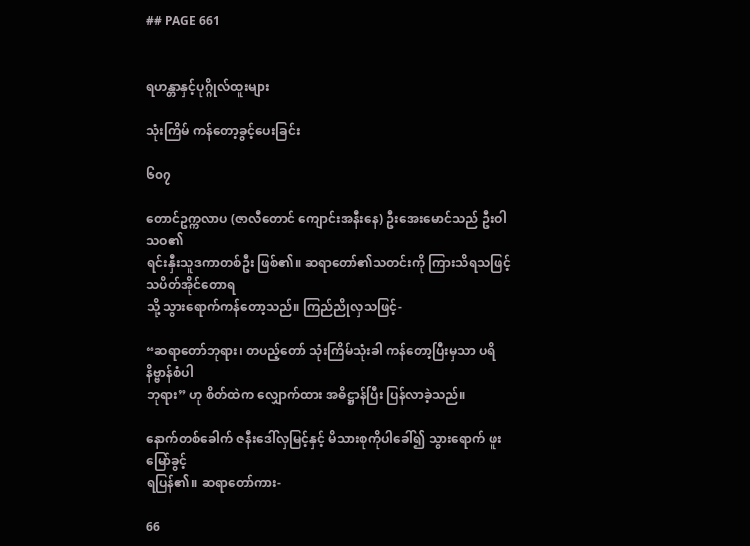## PAGE 661


ရဟန္တာနှင့်ပုဂ္ဂိုလ်ထူးများ

သုံးကြိမ် ကန်တော့ခွင့်ပေးခြင်း

၆၀၇

တောင်ဥက္ကလာပ (ဇာလီတောင် ကျောင်းအနီးနေ) ဦးအေးမောင်သည် ဦးဝါသဝ၏
ရင်းနှီးသူဒကာတစ်ဦး ဖြစ်၏။ ဆရာတော်၏သတင်းကို ကြားသိရသဖြင့် သပိတ်အိုင်တောရ
သို့ သွားရောက်ကန်တော့သည်။ ကြည်ညိုလှသဖြင့်-

“ဆရာတော်ဘုရား၊ တပည့်တော် သုံးကြိမ်သုံးခါ ကန်တော့ပြီးမှသာ ပရိနိဗ္ဗာန်စံပါ
ဘုရား” ဟု စိတ်ထဲက လျှောက်ထား အဓိဋ္ဌာန်ပြီး ပြန်လာခဲ့သည်။

နောက်တစ်ခေါက် ဇနီးဒေါ်လှမြင့်နှင့် မိသားစုကိုပါခေါ်၍ သွားရောက် ဖူးမြော်ခွင့်
ရပြန်၏။ ဆရာတော်ကား-

66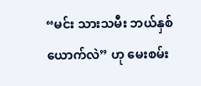“မင်း သားသမီး ဘယ်နှစ်ယောက်လဲ” ဟု မေးစမ်း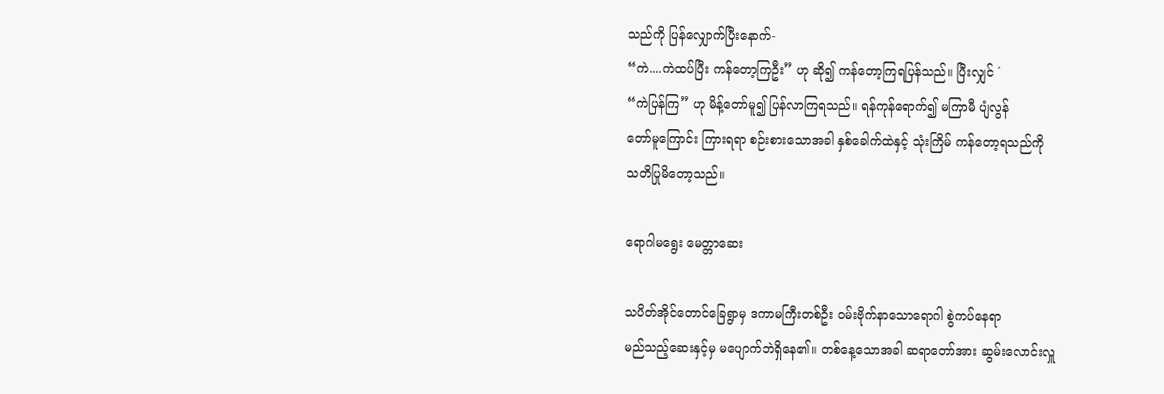သည်ကို ပြန်လျှောက်ပြီးနောက်-
“ကဲ....ကဲထပ်ပြီး ကန်တော့ကြဦး” ဟု ဆို၍ ကန်တော့ကြရပြန်သည်။ ပြီးလျှင် ´
“ကဲပြန်ကြ” ဟု မိန့်တော်မူ၍ ပြန်လာကြရသည်။ ရန်ကုန်ရောက်၍ မကြာမီ ပျံလွန်
တော်မူကြောင်း ကြားရရာ စဉ်းစားသောအခါ နှစ်ခေါက်ထဲနှင့် သုံးကြိမ် ကန်တော့ရသည်ကို
သတိပြုမိတော့သည်။

ရောဂါမရွေး မေတ္တာဆေး

သပိတ်အိုင်တောင်ခြေရွာမှ ဒကာမကြီးတစ်ဦး ဝမ်းဗိုက်နာသောရောဂါ စွဲကပ်နေရာ
မည်သည့်ဆေးနှင့်မှ မပျောက်ဘဲရှိနေ၏။ တစ်နေ့သောအခါ ဆရာတော်အား ဆွမ်းလောင်းလှူ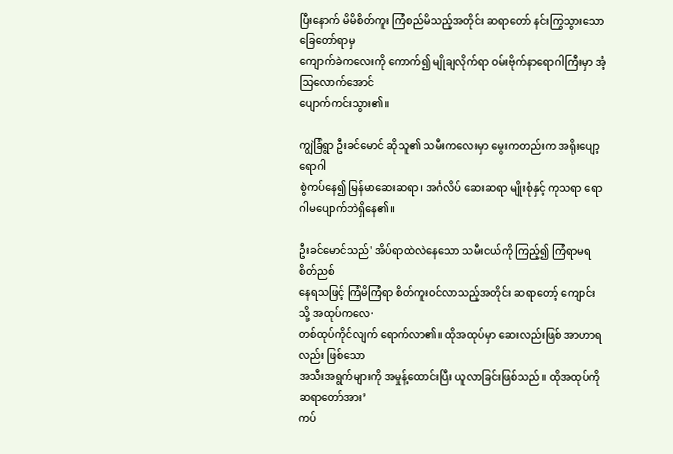ပြီးနောက် မိမိစိတ်ကူး ကြံစည်မိသည့်အတိုင်း ဆရာတော် နင်းကြွသွားသော ခြေတော်ရာမှ
ကျောက်ခဲကလေးကို ကောက်၍ မျိုချလိုက်ရာ ဝမ်းဗိုက်နာရောဂါကြီးမှာ အံ့သြလောက်အောင်
ပျောက်ကင်းသွား၏။

ကျွဲခြံရွာ ဦးခင်မောင် ဆိုသူ၏ သမီးကလေးမှာ မွေးကတည်းက အရိုးပျော့ ရောဂါ
စွဲကပ်နေ၍ မြန်မာဆေးဆရာ၊ အင်္ဂလိပ် ဆေးဆရာ မျိုးစုံနှင့် ကုသရာ ရောဂါမပျောက်ဘဲရှိနေ၏။

ဦးခင်မောင်သည်' အိပ်ရာထဲလဲနေသော သမီးငယ်ကို ကြည့်၍ ကြံရာမရ စိတ်ညစ်
နေရသဖြင့် ကြံမိကြံရာ စိတ်ကူးဝင်လာသည့်အတိုင်း ဆရာတော့် ကျောင်းသို့ အထုပ်ကလေ·
တစ်ထုပ်ကိုင်လျက် ရောက်လာ၏။ ထိုအထုပ်မှာ ဆေးလည်းဖြစ် အာဟာရလည်း ဖြစ်သော
အသီးအရွက်များကို အမှုန့်ထောင်းပြီး ယူလာခြင်းဖြစ်သည်။ ထိုအထုပ်ကို ဆရာတော်အား’
ကပ်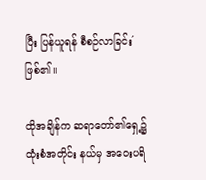ပြီး ပြန်ယူရန် စီစဉ်လာခြင်း´ ဖြစ်၏။

ထိုအချိန်က ဆရာတော်၏ရှေ့၌ ထုံးစံအတိုင်း နယ်မှ အဝေးပရိ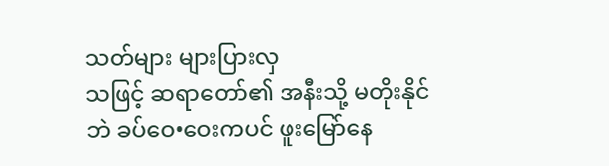သတ်များ များပြားလှ
သဖြင့် ဆရာတော်၏ အနီးသို့ မတိုးနိုင်ဘဲ ခပ်ဝေ•ဝေးကပင် ဖူးမြော်နေ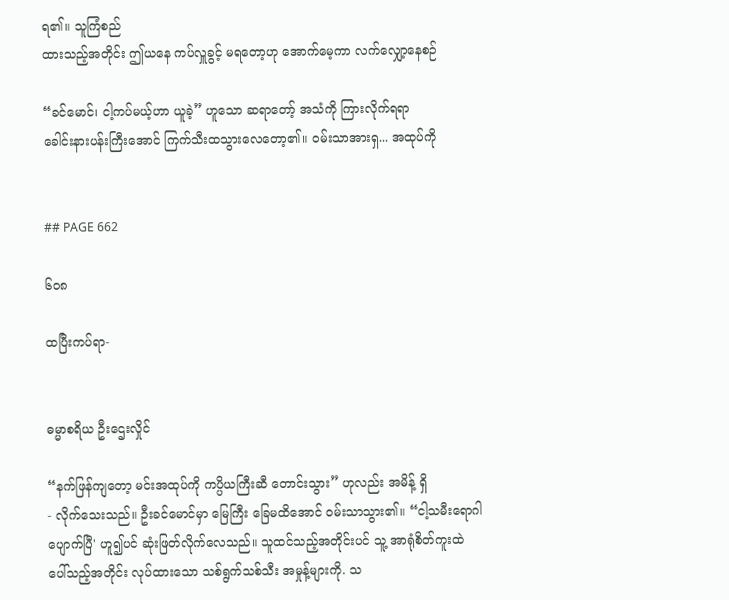ရ၏။ သူကြံစည်
ထားသည့်အတိုင်း ဤယနေ ကပ်လှူခွင့် မရတော့ဟု အောက်မေ့ကာ လက်လျှော့နေစဉ်

“ခင်မောင်၊ ငါ့ကပ်မယ့်ဟာ ယူခဲ့” ဟူသော ဆရာတော့် အသံကို ကြားလိုက်ရရာ
ခေါင်းနားပန်းကြီးအောင် ကြက်သီးထသွားလေတော့၏။ ဝမ်းသာအားရှ... အထုပ်ကို


## PAGE 662

၆၀၈

ထပြီးကပ်ရာ-


ဓမ္မာစရိယ ဦးဌေးလှိုင်

“နက်ဖြန်ကျတော့ မင်းအထုပ်ကို ကပ္ပိယကြီးဆီ တောင်းသွား” ဟုလည်း အမိန့် ရှိ
- လိုက်သေးသည်။ ဦးခင်မောင်မှာ မြေကြီး ခြေမထိအောင် ဝမ်းသာသွား၏။ “ငါ့သမီးရောဂါ
ပျောက်ပြီ' ဟူ၍ပင် ဆုံးဖြတ်လိုက်လေသည်။ သူထင်သည့်အတိုင်းပင် သူ့ အာရုံစိတ်ကူးထဲ
ပေါ်သည့်အတိုင်း လုပ်ထားသော သစ်ရွက်သစ်သီး အမှုန့်များကို. သ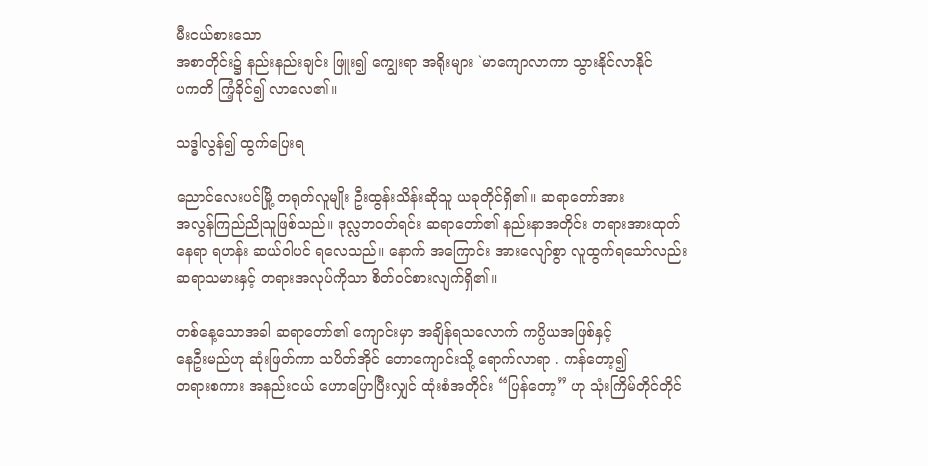မီးငယ်စားသော
အစာတိုင်း၌ နည်းနည်းချင်း ဖြူး၍ ကျွေးရာ အရိုးများ `မာကျောလာကာ သွားနိုင်လာနိုင်
ပကတိ ကြံ့ခိုင်၍ လာလေ၏။

သဒ္ဓါလွန်၍ ထွက်ပြေးရ

ညောင်လေးပင်မြို့ တရုတ်လူမျိုး ဦးထွန်းသိန်းဆိုသူ ယခုတိုင်ရှိ၏။ ဆရာတော်အား
အလွန်ကြည်ညိုသူဖြစ်သည်။ ဒုလ္လဘဝတ်ရင်း ဆရာတော်၏ နည်းနာအတိုင်း တရားအားထုတ်
နေရာ ရဟန်း ဆယ်ဝါပင် ရလေသည်။ နောက် အကြောင်း အားလျော်စွာ လူထွက်ရသော်လည်း
ဆရာသမားနှင့် တရားအလုပ်ကိုသာ စိတ်ဝင်စားလျက်ရှိ၏။

တစ်နေ့သောအခါ ဆရာတော်၏ ကျောင်းမှာ အချိန်ရသလောက် ကပ္ပိယအဖြစ်နှင့်
နေဦးမည်ဟု ဆုံးဖြတ်ကာ သပိတ်အိုင် တောကျောင်းသို့ ရောက်လာရာ . ကန်တော့၍
တရားစကား အနည်းငယ် ဟောပြောပြီးလျှင် ထုံးစံအတိုင်း “ပြန်တော့” ဟု သုံးကြိမ်တိုင်တိုင်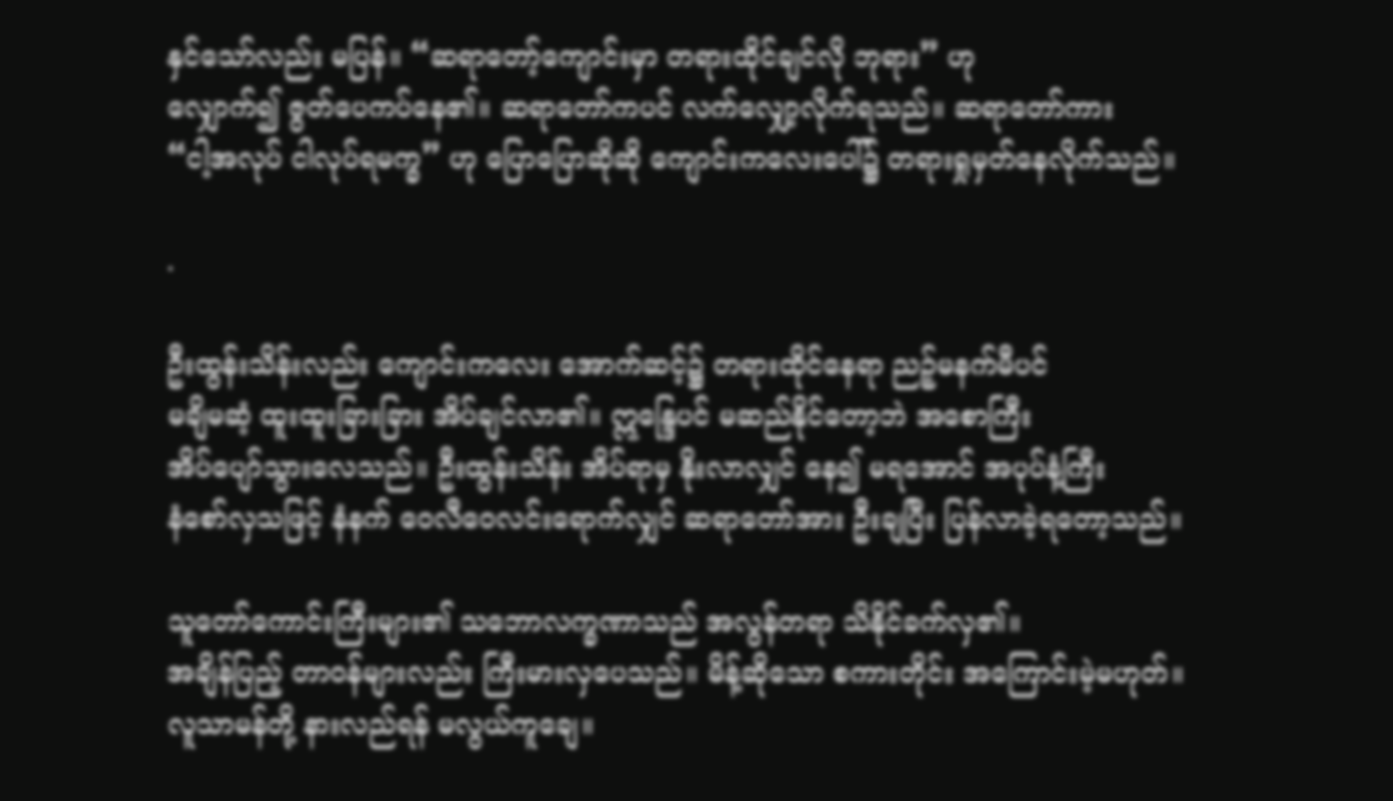နှင်သော်လည်း မပြန်။ “ဆရာတော့်ကျောင်းမှာ တရားထိုင်ချင်လို ဘုရား” ဟု
လျှောက်၍ ဇွတ်ပေကပ်နေ၏။ ဆရာတော်ကပင် လက်လျှော့လိုက်ရသည်။ ဆရာတော်ကား
“ငါ့အလုပ် ငါလုပ်ရမက္ခ” ဟု ပြောပြောဆိုဆို ကျောင်းကလေးပေါ်၌ တရားရှုမှတ်နေလိုက်သည်။

.

ဦးထွန်းသိန်းလည်း ကျောင်းကလေး အောက်ဆင့်၌ တရားထိုင်နေရာ ညဉ့်မနက်မီပင်
မချိမဆံ့ ထူးထူးခြားခြား အိပ်ချင်လာ၏။ ဣန္ဒြေပင် မဆည်နိုင်တော့ဘဲ အစောကြီး
အိပ်ပျော်သွားလေသည်။ ဦးထွန်းသိန်း အိပ်ရာမှ နိုးလာလျှင် နေ၍ မရအောင် အပုပ်နံ့ကြီး
နံစော်လှသဖြင့် နံနက် ဝေလီဝေလင်းရောက်လျှင် ဆရာတော်အား ဦးချပြီး ပြန်လာခဲ့ရတော့သည်။

သူတော်ကောင်းကြီးများ၏ သဘောလက္ခဏာသည် အလွန်တရာ သိနိုင်ခက်လှ၏။
အချိန်ပြည့် တာဝန်များလည်း ကြီးမားလှပေသည်။ မိန့်ဆိုသော စကားတိုင်း အကြောင်းမဲ့မဟုတ်။
လူသာမန်တို့ နားလည်ရန် မလွယ်ကူချေ။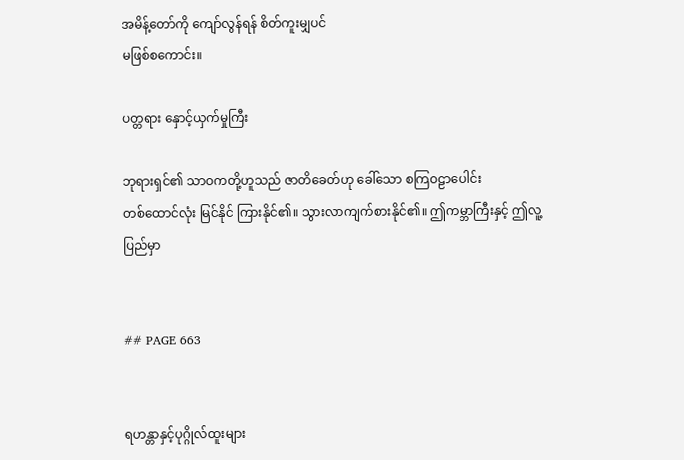အမိန့်တော်ကို ကျော်လွန်ရန် စိတ်ကူးမျှပင်
မဖြစ်စကောင်း။

ပတ္တရား နှောင့်ယှက်မှုကြီး

ဘုရားရှင်၏ သာဝကတို့ဟူသည် ဇာတိခေတ်ဟု ခေါ်သော စကြဝဠာပေါင်း
တစ်ထောင်လုံး မြင်နိုင် ကြားနိုင်၏။ သွားလာကျက်စားနိုင်၏။ ဤကမ္ဘာကြီးနှင့် ဤလူ့ပြည်မှာ


## PAGE 663


ရဟန္တာနှင့်ပုဂ္ဂိုလ်ထူးများ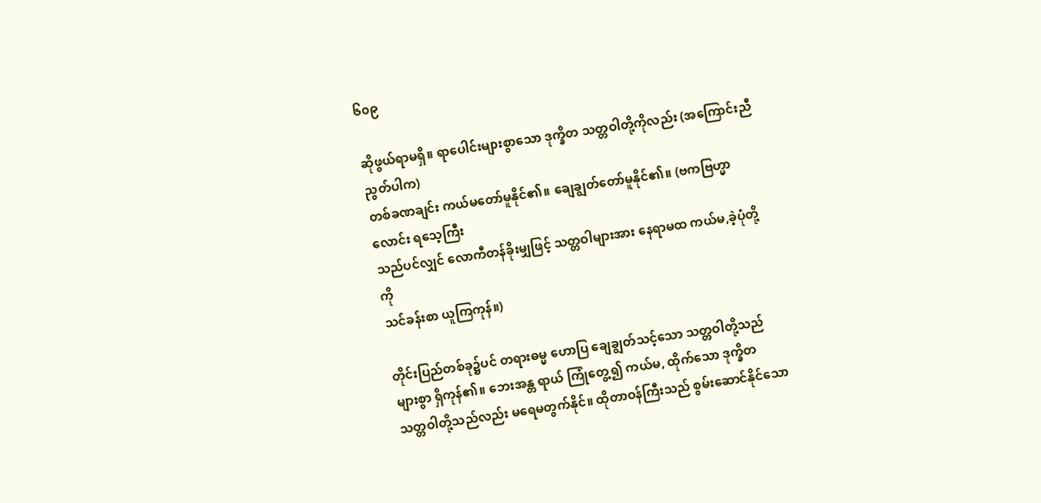၆၀၉

ဆိုဖွယ်ရာမရှိ။ ရာပေါင်းများစွာသော ဒုက္ခိတ သတ္တဝါတို့ကိုလည်း (အကြောင်းညီညွတ်ပါက)
တစ်ခဏချင်း ကယ်မတော်မူနိုင်၏။ ချေချွတ်တော်မူနိုင်၏။ (ဗကဗြဟ္မာလောင်း ရသေ့ကြီး
သည်ပင်လျှင် လောကီတန်ခိုးမျှဖြင့် သတ္တဝါများအား နေရာမထ ကယ်မ,ခဲ့ပုံတို့ကို
သင်ခန်းစာ ယူကြကုန်။)

တိုင်းပြည်တစ်ခု၌ပင် တရားဓမ္မ ဟောပြ ချေချွတ်သင့်သော သတ္တဝါတို့သည်
များစွာ ရှိကုန်၏။ ဘေးအန္တ ရာယ် ကြုံတွေ့၍ ကယ်မ, ထိုက်သော ဒုက္ခိတ
သတ္တဝါတို့သည်လည်း မရေမတွက်နိုင်။ ထိုတာဝန်ကြီးသည် စွမ်းဆောင်နိုင်သော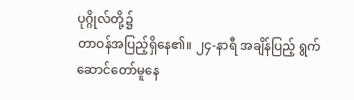ပုဂ္ဂိုလ်တို့၌
တာဝန်အပြည့်ရှိနေ၏။ ၂၄-နာရီ အချိန်ပြည့် ရွက်ဆောင်တော်မူနေ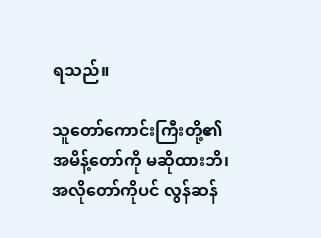ရသည်။

သူတော်ကောင်းကြီးတို့၏ အမိန့်တော်ကို မဆိုထားဘိ၊ အလိုတော်ကိုပင် လွန်ဆန်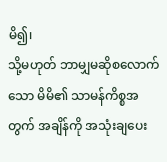မိ၍၊
သို့မဟုတ် ဘာမျှမဆိုစလောက်သော မိမိ၏ သာမန်ကိစ္စအတွက် အချိန်ကို အသုံးချပေး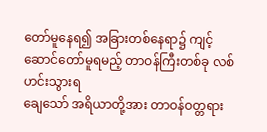တော်မူနေရ၍ အခြားတစ်နေရာ၌ ကျင့်ဆောင်တော်မူရမည့် တာဝန်ကြီးတစ်ခု လစ်ဟင်းသွားရ
ချေသော် အရိယာတို့အား တာဝန်ဝတ္တရား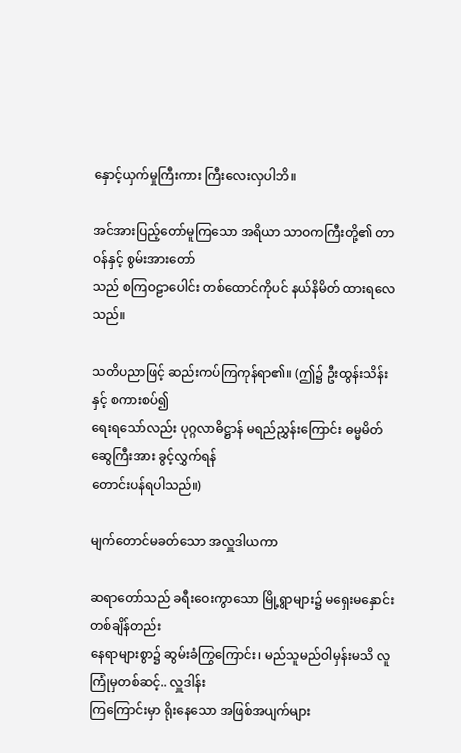နှောင့်ယှက်မှုကြီးကား ကြီးလေးလှပါဘိ။

အင်အားပြည့်တော်မူကြသော အရိယာ သာဝကကြီးတို့၏ တာဝန်နှင့် စွမ်းအားတော်
သည် စကြဝဠာပေါင်း တစ်ထောင်ကိုပင် နယ်နိမိတ် ထားရလေသည်။

သတိပညာဖြင့် ဆည်းကပ်ကြကုန်ရာ၏။ (ဤ၌ ဦးထွန်းသိန်းနှင့် စကားစပ်၍
ရေးရသော်လည်း ပုဂ္ဂလာဓိဋ္ဌာန် မရည်ညွှန်းကြောင်း ဓမ္မမိတ်ဆွေကြီးအား ခွင့်လွှက်ရန်
တောင်းပန်ရပါသည်။)

မျက်တောင်မခတ်သော အလှူဒါယကာ

ဆရာတော်သည် ခရီးဝေးကွာသော မြို့ရွာများ၌ မရှေးမနှောင်း တစ်ချိန်တည်း
နေရာများစွာ၌ ဆွမ်းခံကြွကြောင်း၊ မည်သူမည်ဝါမှန်းမသိ လူကြုံမှတစ်ဆင့်.. လှူဒါန်း
ကြကြောင်းမှာ ရိုးနေသော အဖြစ်အပျက်များ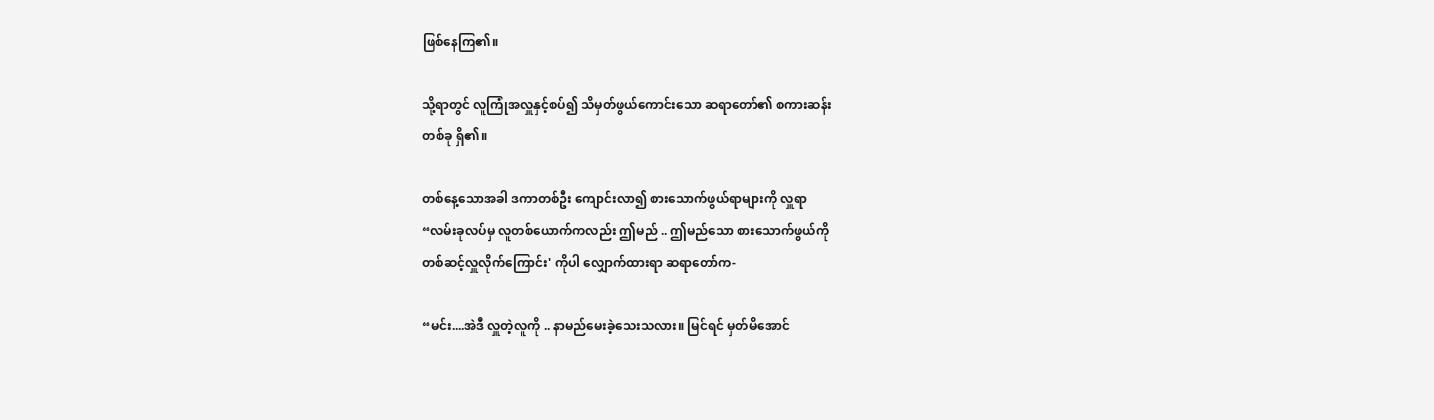ဖြစ်နေကြ၏။

သို့ရာတွင် လူကြုံအလှူနှင့်စပ်၍ သိမှတ်ဖွယ်ကောင်းသော ဆရာတော်၏ စကားဆန်း
တစ်ခု ရှိ၏။

တစ်နေ့သောအခါ ဒကာတစ်ဦး ကျောင်းလာ၍ စားသောက်ဖွယ်ရာများကို လှူရာ
“လမ်းခုလပ်မှ လူတစ်ယောက်ကလည်း ဤမည် .. ဤမည်သော စားသောက်ဖွယ်ကို
တစ်ဆင့်လှူလိုက်ကြောင်း' ကိုပါ လျှောက်ထားရာ ဆရာတော်က-

“မင်း....အဲဒီ လှူတဲ့လူကို .. နာမည်မေးခဲ့သေးသလား။ မြင်ရင် မှတ်မိအောင်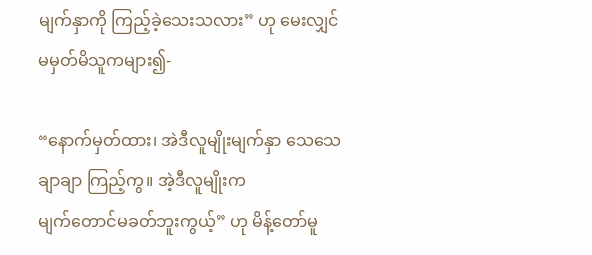မျက်နှာကို ကြည့်ခဲ့သေးသလား” ဟု မေးလျှင် မမှတ်မိသူကများ၍-

“နောက်မှတ်ထား၊ အဲဒီလူမျိုးမျက်နှာ သေသေချာချာ ကြည့်ကွ။ အဲ့ဒီလူမျိုးက
မျက်တောင်မခတ်ဘူးကွယ့်” ဟု မိန့်တော်မူ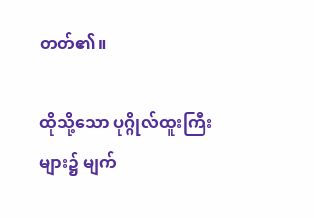တတ်၏။

ထိုသို့သော ပုဂ္ဂိုလ်ထူးကြီးများ၌ မျက်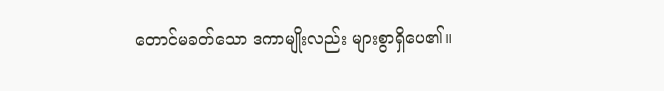တောင်မခတ်သော ဒကာမျိုးလည်း များစွာရှိပေ၏။